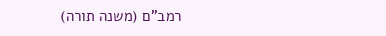רמב"ם (משנה תורה)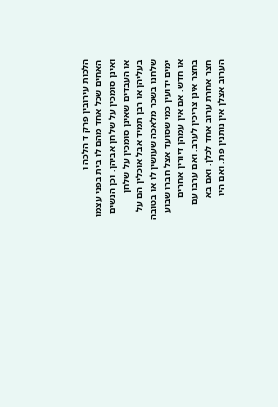הלכות עירובין פרק ד הלכה ו
האחים שכל אחד מהם לו בית בפני עצמו ואינן סומכין על שלחן אביהן. וכן הנשים או העבדים שאינן סומכין על שלחן בעליהן או רבן תמיד אבל אוכלין הם על שלחנו בשכר מלאכה שעושין לו או בטובה ימים ידועין כמי שסועד אצל חברו שבוע או חדש. אם אין עמהן דיורין אחרים בחצר אינן צריכין לערב. ואם ערבו עם חצר אחרת ערוב אחד לכלן. ואם בא הערוב אצלן אין נותנין פת. ואם היו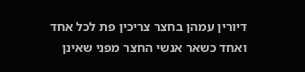דיורין עמהן בחצר צריכין פת לכל אחד ואחד כשאר אנשי החצר מפני שאינן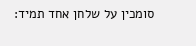סומכין על שלחן אחד תמיד: